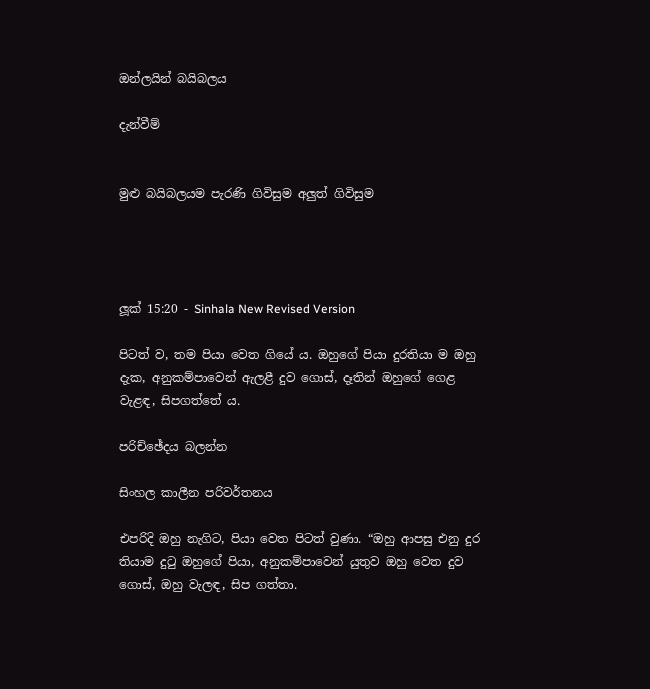ඔන්ලයින් බයිබලය

දැන්වීම්


මුළු බයිබලයම පැරණි ගිවිසුම අලුත් ගිවිසුම




ලූක් 15:20 - Sinhala New Revised Version

පිටත් ව, තම පියා වෙත ගියේ ය. ඔහුගේ පියා දුරතියා ම ඔහු දැක, අනුකම්පාවෙන් ඇලළී දුව ගොස්, දෑතින් ඔහුගේ ගෙළ වැළඳ, සිපගත්තේ ය.

පරිච්ඡේදය බලන්න

සිංහල කාලීන පරිවර්තනය

එපරිදි ඔහු නැගිට, පියා වෙත පිටත් වුණා. “ඔහු ආපසු එනු දුර තියාම දුටු ඔහුගේ පියා, අනුකම්පාවෙන් යුතුව ඔහු වෙත දුව ගොස්, ඔහු වැලඳ, සිප ගත්තා.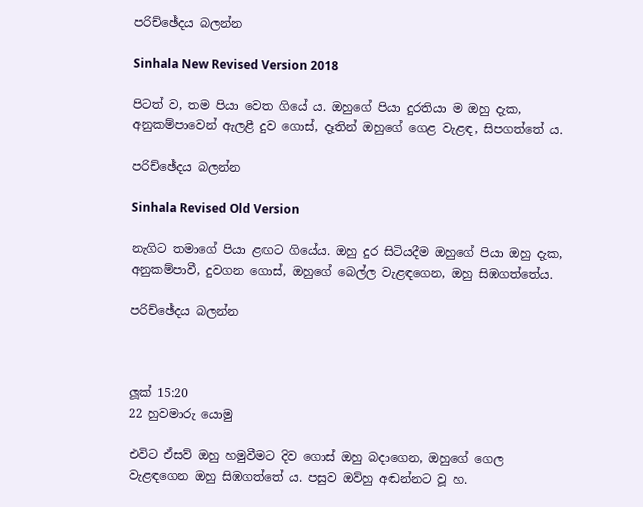පරිච්ඡේදය බලන්න

Sinhala New Revised Version 2018

පිටත් ව, තම පියා වෙත ගියේ ය. ඔහුගේ පියා දුරතියා ම ඔහු දැක, අනුකම්පාවෙන් ඇලළී දුව ගොස්, දෑතින් ඔහුගේ ගෙළ වැළඳ, සිපගත්තේ ය.

පරිච්ඡේදය බලන්න

Sinhala Revised Old Version

නැගිට තමාගේ පියා ළඟට ගියේය. ඔහු දුර සිටියදීම ඔහුගේ පියා ඔහු දැක, අනුකම්පාවී, දුවගන ගොස්, ඔහුගේ බෙල්ල වැළඳගෙන, ඔහු සිඹගත්තේය.

පරිච්ඡේදය බලන්න



ලූක් 15:20
22 හුවමාරු යොමු

එවිට ඒසව් ඔහු හමුවීමට දිව ගොස් ඔහු බදාගෙන, ඔහුගේ ගෙල වැළඳගෙන ඔහු සිඹගත්තේ ය. පසුව ඔව්හු අඬන්නට වූ හ.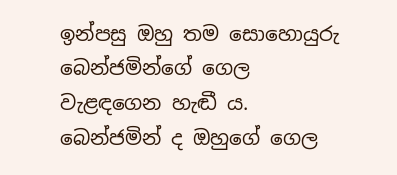ඉන්පසු ඔහු තම සොහොයුරු බෙන්ජමින්ගේ ගෙල වැළඳගෙන හැඬී ය. බෙන්ජමින් ද ඔහුගේ ගෙල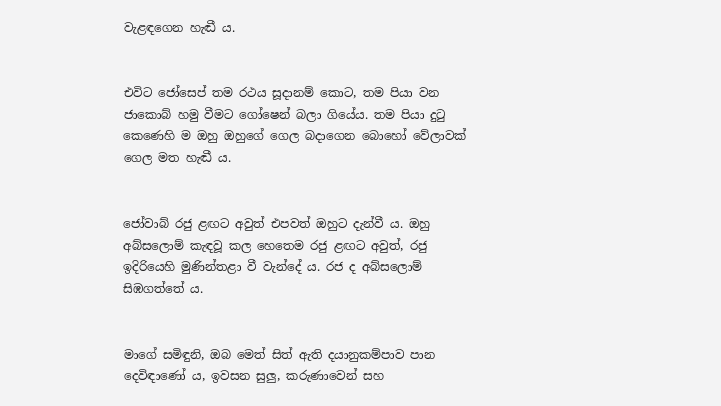වැළඳගෙන හැඬී ය.


එවිට ජෝසෙප් තම රථය සූදානම් කොට, තම පියා වන ජාකොබ් හමු වීමට ගෝෂෙන් බලා ගියේය. තම පියා දුටු කෙණෙහි ම ඔහු ඔහුගේ ගෙල බදාගෙන බොහෝ වේලාවක් ගෙල මත හැඬී ය.


ජෝවාබ් රජු ළඟට අවුත් එපවත් ඔහුට දැන්වී ය. ඔහු අබ්සලොම් කැඳවූ කල හෙතෙම රජු ළඟට අවුත්, රජු ඉදිරියෙහි මුණින්තළා වී වැන්දේ ය. රජ ද අබ්සලොම් සිඹගත්තේ ය.


මාගේ සමිඳුනි, ඔබ මෙත් සිත් ඇති දයානුකම්පාව පාන දෙවිඳාණෝ ය, ඉවසන සුලු, කරුණාවෙන් සහ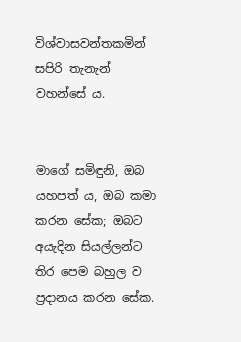විශ්වාසවන්තකමින් සපිරි තැනැන් වහන්සේ ය.


මාගේ සමිඳුනි, ඔබ යහපත් ය, ඔබ කමා කරන සේක; ඔබට අයැදින සියල්ලන්ට තිර පෙම බහුල ව ප්‍රදානය කරන සේක.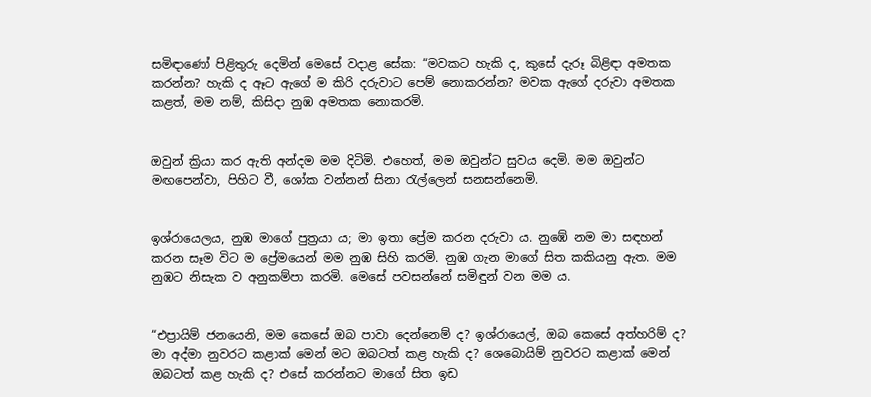සමිඳාණෝ පිළිතුරු දෙමින් මෙසේ වදාළ සේක: “මවකට හැකි ද, කුසේ දැරූ බිළිඳා අමතක කරන්න? හැකි ද ඈට ඇගේ ම කිරි දරුවාට පෙම් නොකරන්න? මවක ඇගේ දරුවා අමතක කළත්, මම නම්, කිසිදා නුඹ අමතක නොකරමි.


ඔවුන් ක්‍රියා කර ඇති අන්දම මම දිටිමි. එහෙත්, මම ඔවුන්ට සුවය දෙමි. මම ඔවුන්ට මඟපෙන්වා, පිහිට වී, ශෝක වන්නන් සිනා රැල්ලෙන් සනසන්නෙමි.


ඉශ්රායෙලය, නුඹ මාගේ පුත්‍රයා ය; මා ඉතා ප්‍රේම කරන දරුවා ය. නුඹේ නම මා සඳහන් කරන සෑම විට ම ප්‍රේමයෙන් මම නුඹ සිහි කරමි. නුඹ ගැන මාගේ සිත කකියනු ඇත. මම නුඹට නිසැක ව අනුකම්පා කරමි. මෙසේ පවසන්නේ සමිඳුන් වන මම ය.


“එප්‍රායිම් ජනයෙනි, මම කෙසේ ඔබ පාවා දෙන්නෙම් ද? ඉශ්රායෙල්, ඔබ කෙසේ අත්හරිම් ද? මා අද්මා නුවරට කළාක් මෙන් මට ඔබටත් කළ හැකි ද? ශෙබොයිම් නුවරට කළාක් මෙන් ඔබටත් කළ හැකි ද? එසේ කරන්නට මාගේ සිත ඉඩ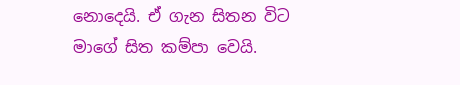නොදෙයි. ඒ ගැන සිතන විට මාගේ සිත කම්පා වෙයි.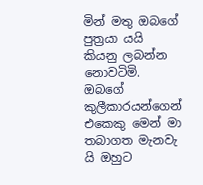මින් මතු ඔබගේ පුත්‍රයා යයි කියනු ලබන්න නොවටිමි. ඔබගේ කුලීකාරයන්ගෙන් එකෙකු මෙ‍න් මා තබාගත මැනවැ යි ඔහුට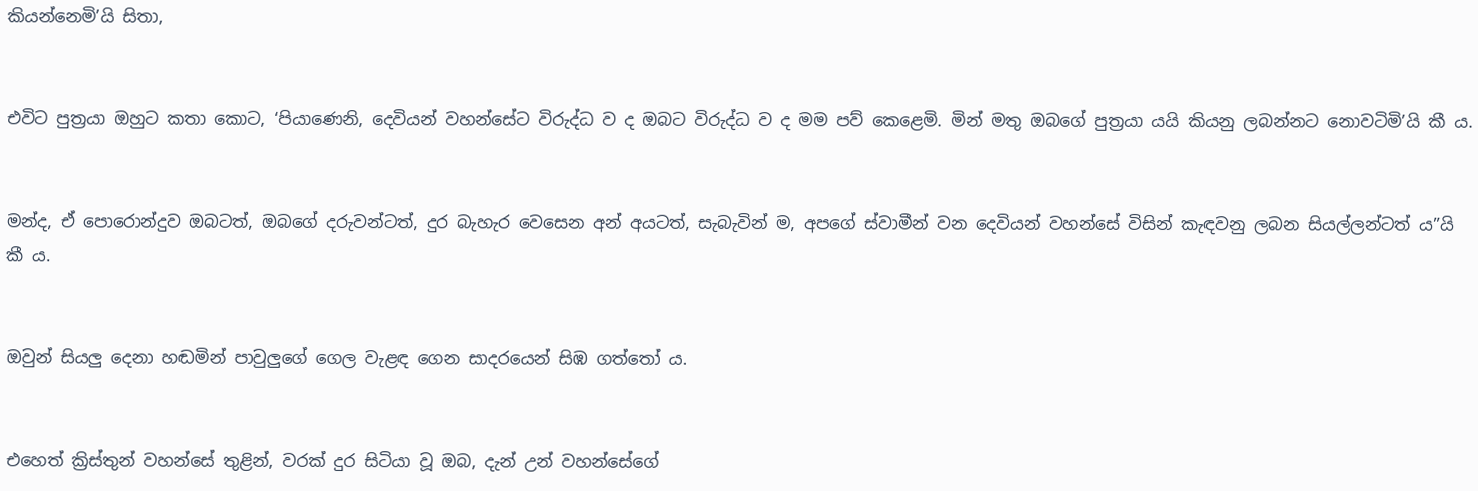කියන්නෙමි’යි සිතා,


එවිට පුත්‍රයා ඔහුට කතා කොට, ‘පියාණෙනි, දෙවියන් වහන්සේට විරුද්ධ ව ද ඔබට විරුද්ධ ව ද මම පව් කෙළෙමි. මින් මතු ඔබගේ පුත්‍රයා යයි කියනු ලබන්නට නොවටිමි’යි කී ය.


මන්ද, ඒ පොරොන්දුව ඔබටත්, ඔබගේ දරුවන්ටත්, දුර බැහැර වෙසෙන අන් අයටත්, සැබැවින් ම, අපගේ ස්වාමීන් වන දෙවියන් වහන්සේ විසින් කැඳවනු ලබන සියල්ලන්ටත් ය”යි කී ය.


ඔවුන් සියලු දෙනා හඬමින් පාවුලුගේ ගෙල වැළඳ ගෙන සාදරයෙන් සිඹ ගත්තෝ ය.


එහෙත් ක්‍රිස්තුන් වහන්සේ තුළින්, වරක් දුර සිටියා වූ ඔබ, දැන් උන් වහන්සේගේ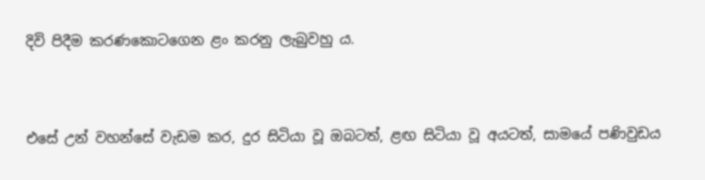දිවි පිදීම කරණකොටගෙන ළං කරනු ලැබුවහු ය.


එසේ උන් වහන්සේ වැඩම කර, දුර සිටියා වූ ඔබටත්, ළඟ සිටියා වූ අයටත්, සාමයේ පණිවුඩය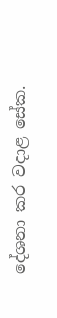දේශනා කර වදාළ සේක.